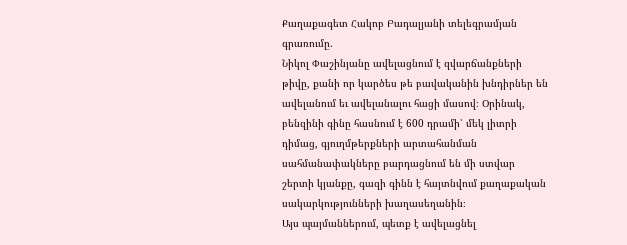Քաղաքագետ Հակոբ Բադալյանի տելեգրամյան գրառումը.
Նիկոլ Փաշինյանը ավելացնում է զվարճանքների թիվը, քանի որ կարծես թե բավականին խնդիրներ են ավելանում եւ ավելանալու հացի մասով։ Օրինակ, բենզինի գինը հասնում է 600 դրամի՝ մեկ լիտրի դիմաց, գյուղմթերքների արտահանման սահմանափակները բարդացնում են մի ստվար շերտի կյանքը, գազի գինն է հայտնվում քաղաքական սակարկությունների խաղասեղանին։
Այս պայմաններում, պետք է ավելացնել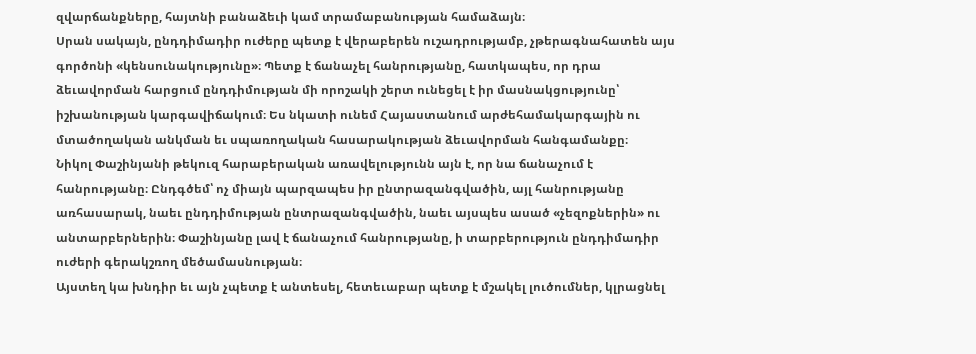զվարճանքները, հայտնի բանաձեւի կամ տրամաբանության համաձայն։
Սրան սակայն, ընդդիմադիր ուժերը պետք է վերաբերեն ուշադրությամբ, չթերագնահատեն այս գործոնի «կենսունակությունը»։ Պետք է ճանաչել հանրությանը, հատկապես, որ դրա ձեւավորման հարցում ընդդիմության մի որոշակի շերտ ունեցել է իր մասնակցությունը՝ իշխանության կարգավիճակում։ Ես նկատի ունեմ Հայաստանում արժեհամակարգային ու մտածողական անկման եւ սպառողական հասարակության ձեւավորման հանգամանքը։
Նիկոլ Փաշինյանի թեկուզ հարաբերական առավելությունն այն է, որ նա ճանաչում է հանրությանը։ Ընդգծեմ՝ ոչ միայն պարզապես իր ընտրազանգվածին, այլ հանրությանը առհասարակ, նաեւ ընդդիմության ընտրազանգվածին, նաեւ այսպես ասած «չեզոքներին» ու անտարբերներին։ Փաշինյանը լավ է ճանաչում հանրությանը, ի տարբերություն ընդդիմադիր ուժերի գերակշռող մեծամասնության։
Այստեղ կա խնդիր եւ այն չպետք է անտեսել, հետեւաբար պետք է մշակել լուծումներ, կլրացնել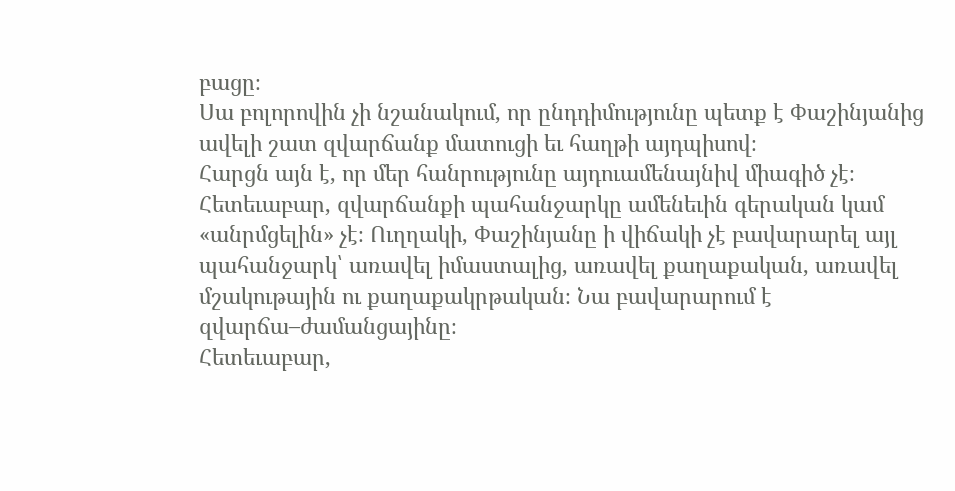բացը։
Սա բոլորովին չի նշանակում, որ ընդդիմությունը պետք է Փաշինյանից ավելի շատ զվարճանք մատուցի եւ հաղթի այդպիսով։
Հարցն այն է, որ մեր հանրությունը այդուամենայնիվ միագիծ չէ։ Հետեւաբար, զվարճանքի պահանջարկը ամենեւին գերական կամ «անրմցելին» չէ։ Ուղղակի, Փաշինյանը ի վիճակի չէ բավարարել այլ պահանջարկ՝ առավել իմաստալից, առավել քաղաքական, առավել մշակութային ու քաղաքակրթական։ Նա բավարարում է զվարճա–ժամանցայինը։
Հետեւաբար,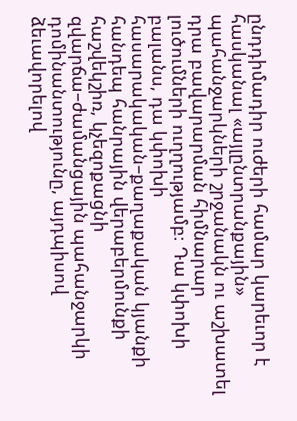ընդդիմադիր ուժերի համար կարեւոր է հասկանալ «այլընտրանքային» պահանջարկների շրջանակն ու աշխատել դրա բավարարման հիմնարար լուծումների ուղղությամբ։ Դա կփոխի բալանս, դա կփոխի հասարակական–քաղաքական կյանքի հանդեպ հանրային վերաբերմունքի հաշվեկշիռ, կչեզոքացնի զվարճա–ժամանցային պահանջարկի դոմինանտությունը, այդպիսով ձեւավորելով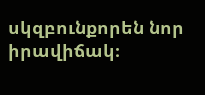սկզբունքորեն նոր իրավիճակ։